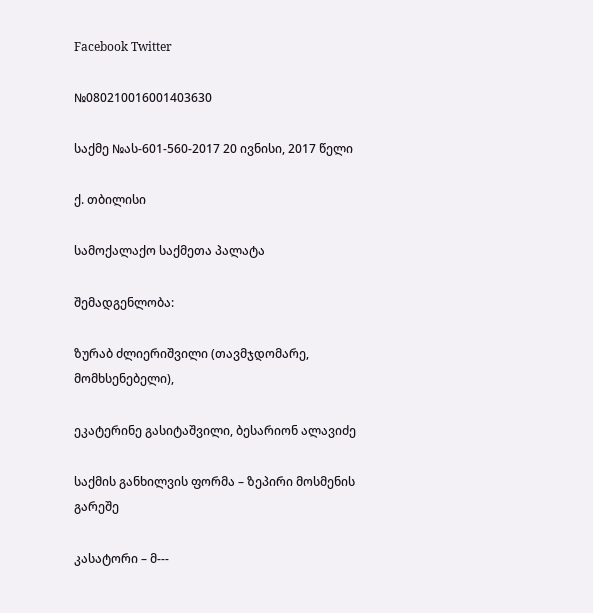Facebook Twitter

№080210016001403630

საქმე №ას-601-560-2017 20 ივნისი, 2017 წელი

ქ. თბილისი

სამოქალაქო საქმეთა პალატა

შემადგენლობა:

ზურაბ ძლიერიშვილი (თავმჯდომარე, მომხსენებელი),

ეკატერინე გასიტაშვილი, ბესარიონ ალავიძე

საქმის განხილვის ფორმა – ზეპირი მოსმენის გარეშე

კასატორი – მ---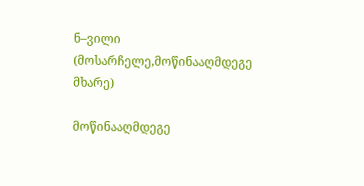ნ–ვილი (მოსარჩელე,მოწინააღმდეგე მხარე)

მოწინააღმდეგე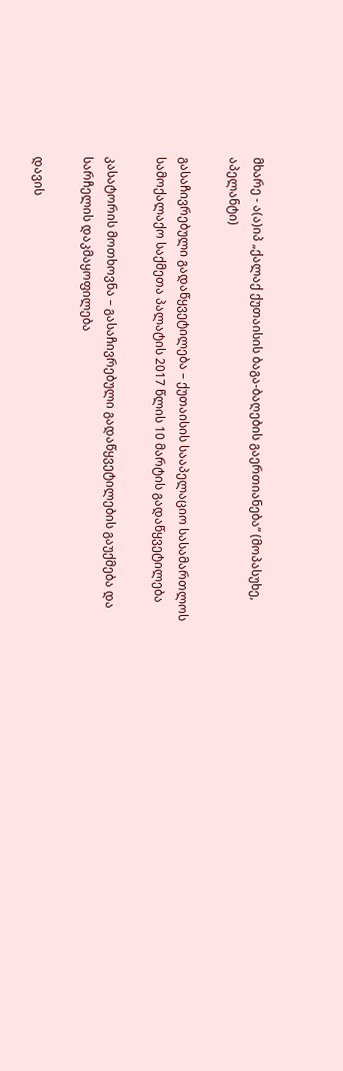მხარე - ა(ა)იპ „ქალაქ ქუთაისის ბაგა-ბაღების გაერთიანება“ (მოპასუხე, აპელანტი)

გასაჩივრებული გადაწყვეტილება – ქუთაისის სააპელაციო სასამართლოს სამოქალაქო საქმეთა პალატის 2017 წლის 10 მარტის გადაწყვეტილება

კასატორის მოთხოვნა – გასაჩივრებული გადაწყვეტილების გაუქმება და სარჩელის დაკმაყოფილება

დავის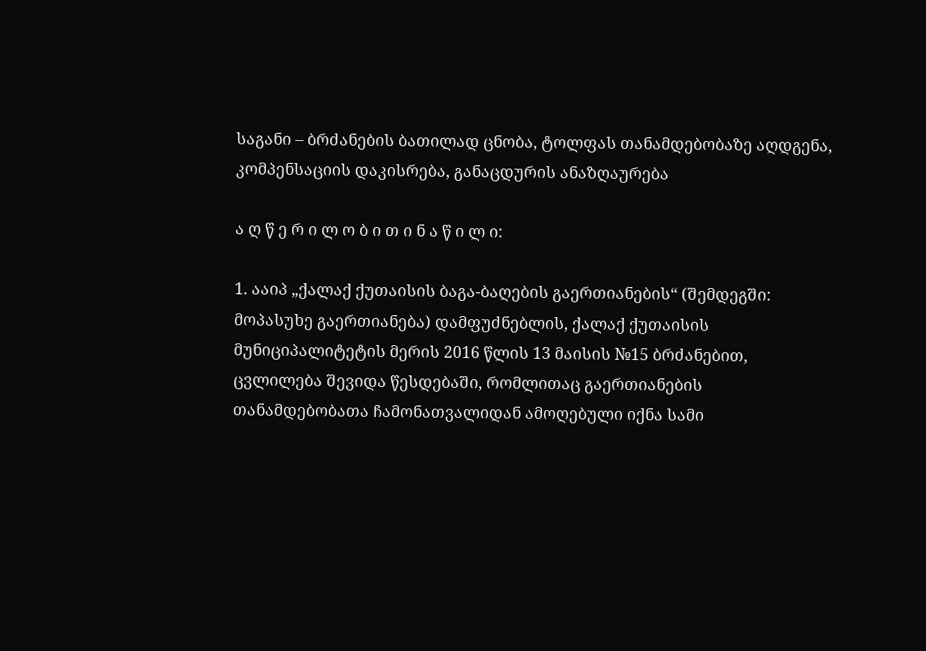საგანი – ბრძანების ბათილად ცნობა, ტოლფას თანამდებობაზე აღდგენა, კომპენსაციის დაკისრება, განაცდურის ანაზღაურება

ა ღ წ ე რ ი ლ ო ბ ი თ ი ნ ა წ ი ლ ი:

1. ააიპ „ქალაქ ქუთაისის ბაგა-ბაღების გაერთიანების“ (შემდეგში: მოპასუხე გაერთიანება) დამფუძნებლის, ქალაქ ქუთაისის მუნიციპალიტეტის მერის 2016 წლის 13 მაისის №15 ბრძანებით, ცვლილება შევიდა წესდებაში, რომლითაც გაერთიანების თანამდებობათა ჩამონათვალიდან ამოღებული იქნა სამი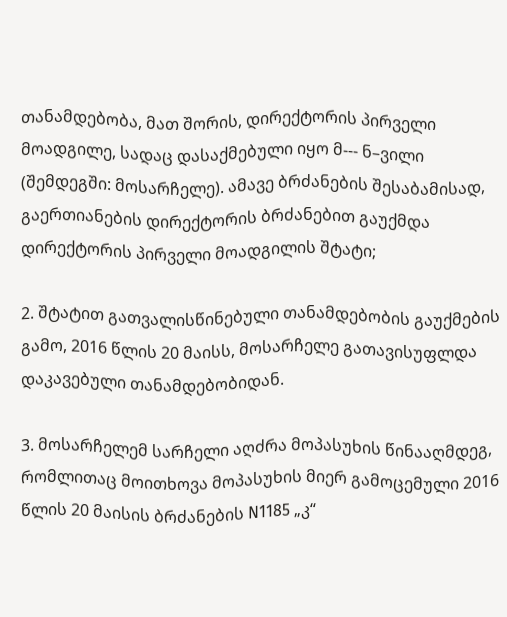თანამდებობა, მათ შორის, დირექტორის პირველი მოადგილე, სადაც დასაქმებული იყო მ--- ნ–ვილი (შემდეგში: მოსარჩელე). ამავე ბრძანების შესაბამისად, გაერთიანების დირექტორის ბრძანებით გაუქმდა დირექტორის პირველი მოადგილის შტატი;

2. შტატით გათვალისწინებული თანამდებობის გაუქმების გამო, 2016 წლის 20 მაისს, მოსარჩელე გათავისუფლდა დაკავებული თანამდებობიდან.

3. მოსარჩელემ სარჩელი აღძრა მოპასუხის წინააღმდეგ, რომლითაც მოითხოვა მოპასუხის მიერ გამოცემული 2016 წლის 20 მაისის ბრძანების N1185 „კ“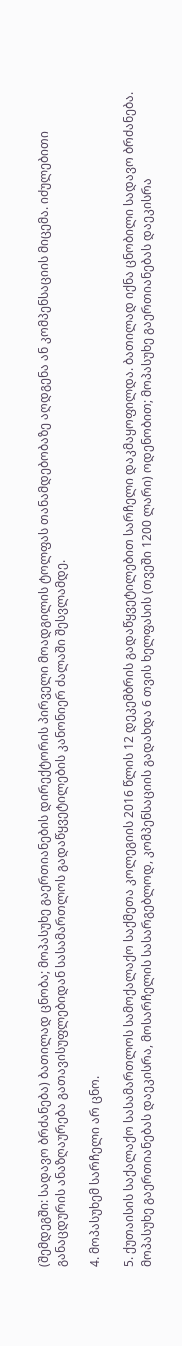(შემდეგში: სადავო ბრძანება) ბათილად ცნობა; მოპასუხე გაერთიანების დირექტორის პირველი მოადგილის ტოლფას თანამდებობაზე აღდგენა ან კომპენსაციის მიცემა. იძულებითი განაცდურის ანაზღაურება გათავისუფლებიდან სასამართლოს გადაწყვეტილების კანონიერ ძალაში შესვლამდე.

4. მოპასუხემ სარჩელი არ ცნო.

5. ქუთაისის საქალაქო სასამართლოს სამოქალაქო საქმეთა კოლეგიის 2016 წლის 12 დეკემბრის გადაწყვეტილებით სარჩელი დაკმაყოფილდა. ბათილად იქნა ცნობილი სადავო ბრძანება. მოპასუხე გაერთიანებას დაეკისრა, მოსარჩელის სასარგებლოდ, კომპენსაციის გადახდა 6 თვის ხელფასის (თვეში 1200 ლარი) ოდენობით; მოპასუხე გაერთიანებას დაეკისრა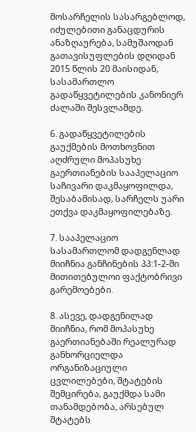მოსარჩელის სასარგებლოდ, იძულებითი განაცდურის ანაზღაურება, სამუშაოდან გათავისუფლების დღიდან 2015 წლის 20 მაისიდან, სასამართლო გადაწყვეტილების კანონიერ ძალაში შესვლამდე.

6. გადაწყვეტილების გაუქმების მოთხოვნით აღძრული მოპასუხე გაერთიანების სააპელაციო საჩივარი დაკმაყოფილდა, შესაბამისად, სარჩელს უარი ეთქვა დაკმაყოფილებაზე.

7. სააპელაციო სასამართლომ დადგენლად მიიჩნია განჩინების პპ:1-2-ში მითითებულოი ფაქტობრივი გარემოებები.

8. ასევე, დადგენილად მიიჩნია, რომ მოპასუხე გაერთიანებაში რეალურად განხორციელდა ორგანიზაციული ცვლილებები, შტატების შემცირება, გაუქმდა სამი თანამდებობა, არსებულ შტატებს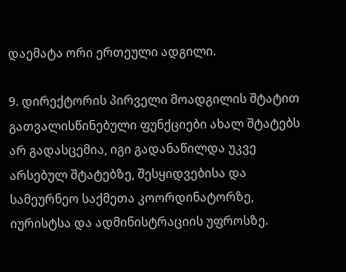დაემატა ორი ერთეული ადგილი.

9. დირექტორის პირველი მოადგილის შტატით გათვალისწინებული ფუნქციები ახალ შტატებს არ გადასცემია, იგი გადანაწილდა უკვე არსებულ შტატებზე, შესყიდვებისა და სამეურნეო საქმეთა კოორდინატორზე, იურისტსა და ადმინისტრაციის უფროსზე.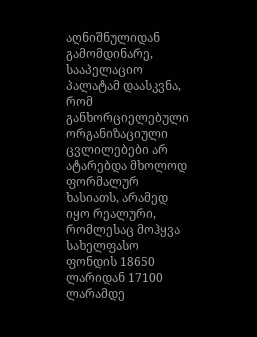აღნიშნულიდან გამომდინარე, სააპელაციო პალატამ დაასკვნა, რომ განხორციელებული ორგანიზაციული ცვლილებები არ ატარებდა მხოლოდ ფორმალურ ხასიათს, არამედ იყო რეალური, რომლესაც მოჰყვა სახელფასო ფონდის 18650 ლარიდან 17100 ლარამდე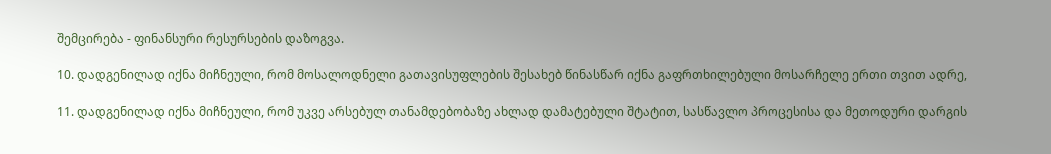შემცირება - ფინანსური რესურსების დაზოგვა.

10. დადგენილად იქნა მიჩნეული, რომ მოსალოდნელი გათავისუფლების შესახებ წინასწარ იქნა გაფრთხილებული მოსარჩელე ერთი თვით ადრე,

11. დადგენილად იქნა მიჩნეული, რომ უკვე არსებულ თანამდებობაზე ახლად დამატებული შტატით, სასწავლო პროცესისა და მეთოდური დარგის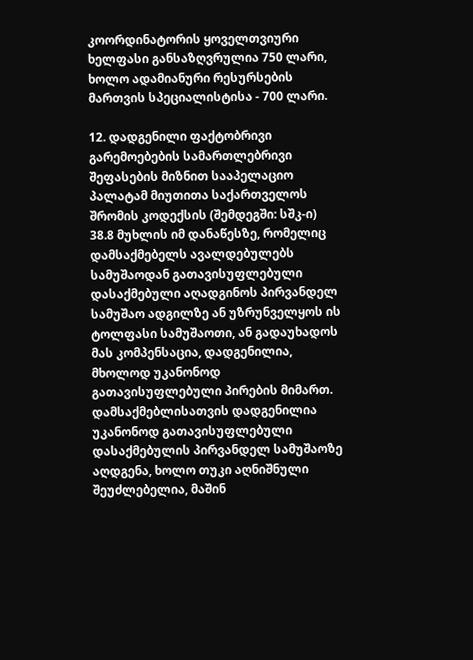კოორდინატორის ყოველთვიური ხელფასი განსაზღვრულია 750 ლარი, ხოლო ადამიანური რესურსების მართვის სპეციალისტისა - 700 ლარი.

12. დადგენილი ფაქტობრივი გარემოებების სამართლებრივი შეფასების მიზნით სააპელაციო პალატამ მიუთითა საქართველოს შრომის კოდექსის (შემდეგში: სშკ-ი) 38.8 მუხლის იმ დანაწესზე, რომელიც დამსაქმებელს ავალდებულებს სამუშაოდან გათავისუფლებული დასაქმებული აღადგინოს პირვანდელ სამუშაო ადგილზე ან უზრუნველყოს ის ტოლფასი სამუშაოთი, ან გადაუხადოს მას კომპენსაცია, დადგენილია, მხოლოდ უკანონოდ გათავისუფლებული პირების მიმართ. დამსაქმებლისათვის დადგენილია უკანონოდ გათავისუფლებული დასაქმებულის პირვანდელ სამუშაოზე აღდგენა, ხოლო თუკი აღნიშნული შეუძლებელია, მაშინ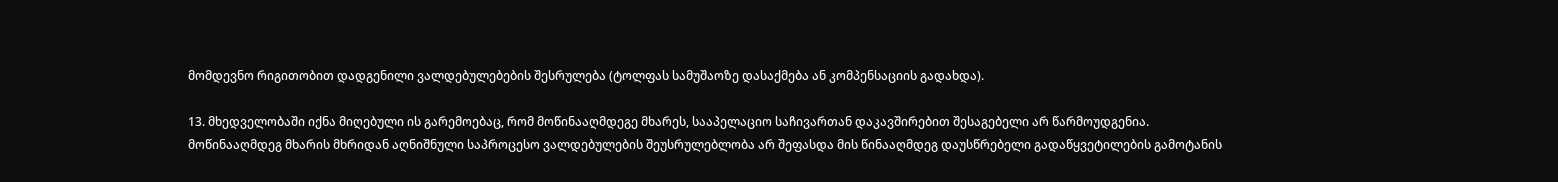მომდევნო რიგითობით დადგენილი ვალდებულებების შესრულება (ტოლფას სამუშაოზე დასაქმება ან კომპენსაციის გადახდა).

13. მხედველობაში იქნა მიღებული ის გარემოებაც, რომ მოწინააღმდეგე მხარეს, სააპელაციო საჩივართან დაკავშირებით შესაგებელი არ წარმოუდგენია. მოწინააღმდეგ მხარის მხრიდან აღნიშნული საპროცესო ვალდებულების შეუსრულებლობა არ შეფასდა მის წინააღმდეგ დაუსწრებელი გადაწყვეტილების გამოტანის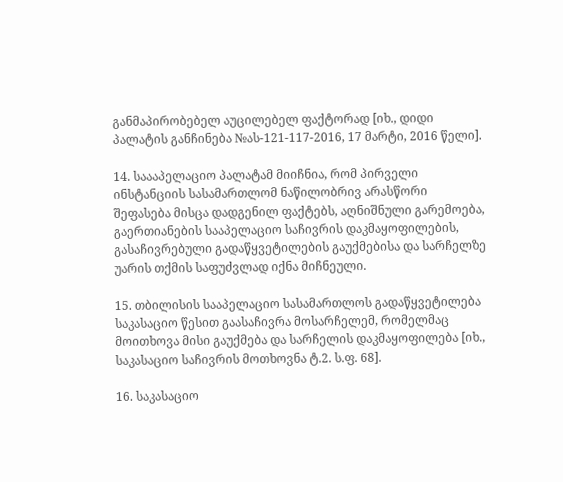განმაპირობებელ აუცილებელ ფაქტორად [იხ., დიდი პალატის განჩინება №ას-121-117-2016, 17 მარტი, 2016 წელი].

14. საააპელაციო პალატამ მიიჩნია, რომ პირველი ინსტანციის სასამართლომ ნაწილობრივ არასწორი შეფასება მისცა დადგენილ ფაქტებს, აღნიშნული გარემოება, გაერთიანების სააპელაციო საჩივრის დაკმაყოფილების, გასაჩივრებული გადაწყვეტილების გაუქმებისა და სარჩელზე უარის თქმის საფუძვლად იქნა მიჩნეული.

15. თბილისის სააპელაციო სასამართლოს გადაწყვეტილება საკასაციო წესით გაასაჩივრა მოსარჩელემ, რომელმაც მოითხოვა მისი გაუქმება და სარჩელის დაკმაყოფილება [იხ., საკასაციო საჩივრის მოთხოვნა ტ.2. ს.ფ. 68].

16. საკასაციო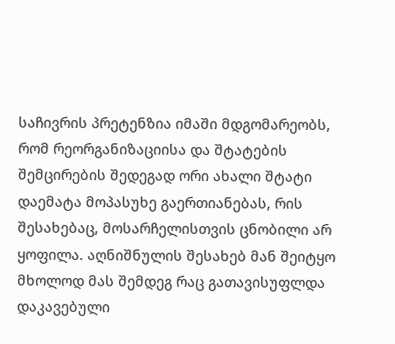საჩივრის პრეტენზია იმაში მდგომარეობს, რომ რეორგანიზაციისა და შტატების შემცირების შედეგად ორი ახალი შტატი დაემატა მოპასუხე გაერთიანებას, რის შესახებაც, მოსარჩელისთვის ცნობილი არ ყოფილა. აღნიშნულის შესახებ მან შეიტყო მხოლოდ მას შემდეგ რაც გათავისუფლდა დაკავებული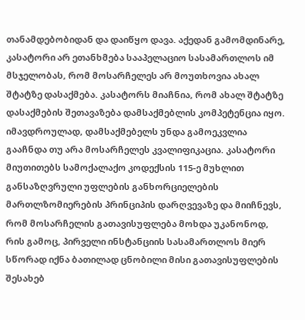თანამდებობიდან და დაიწყო დავა. აქედან გამომდინარე, კასატორი არ ეთანხმება სააპელაციო სასამართლოს იმ მსჯელობას, რომ მოსარჩელეს არ მოუთხოვია ახალ შტატზე დასაქმება. კასატორს მიაჩნია, რომ ახალ შტატზე დასაქმების შეთავაზება დამსაქმებლის კომპეტენცია იყო. იმავდროულად, დამსაქმებელს უნდა გამოეკვლია გააჩნდა თუ არა მოსარჩელეს კვალიფიკაცია. კასატორი მიუთითებს სამოქალაქო კოდექსის 115-ე მუხლით განსაზღვრული უფლების განხორციელების მართლზომიერების პრინციპის დარღვევაზე და მიიჩნევს, რომ მოსარჩელის გათავისუფლება მოხდა უკანონოდ, რის გამოც, პირველი ინსტანციის სასამართლოს მიერ სწორად იქნა ბათილად ცნობილი მისი გათავისუფლების შესახებ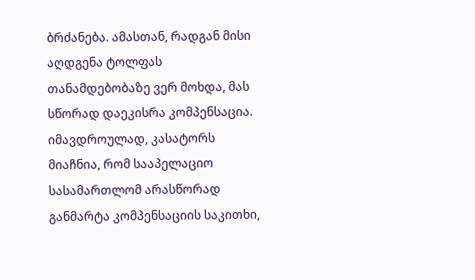ბრძანება. ამასთან, რადგან მისი აღდგენა ტოლფას თანამდებობაზე ვერ მოხდა, მას სწორად დაეკისრა კომპენსაცია. იმავდროულად, კასატორს მიაჩნია, რომ სააპელაციო სასამართლომ არასწორად განმარტა კომპენსაციის საკითხი,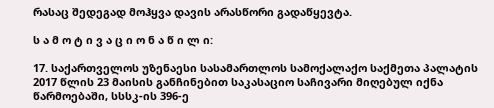რასაც შედეგად მოჰყვა დავის არასწორი გადაწყევტა.

ს ა მ ო ტ ი ვ ა ც ი ო ნ ა წ ი ლ ი:

17. საქართველოს უზენაესი სასამართლოს სამოქალაქო საქმეთა პალატის 2017 წლის 23 მაისის განჩინებით საკასაციო საჩივარი მიღებულ იქნა წარმოებაში, სსსკ-ის 396-ე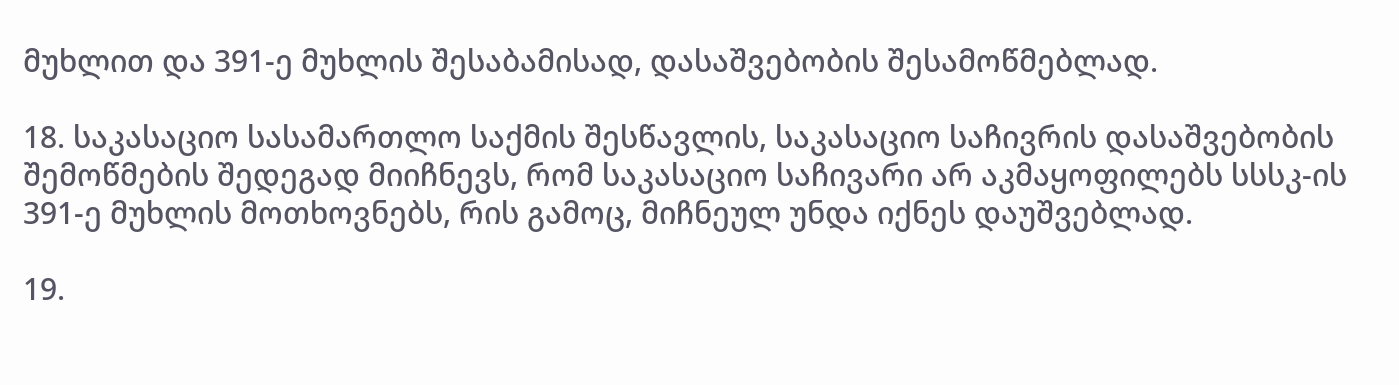მუხლით და 391-ე მუხლის შესაბამისად, დასაშვებობის შესამოწმებლად.

18. საკასაციო სასამართლო საქმის შესწავლის, საკასაციო საჩივრის დასაშვებობის შემოწმების შედეგად მიიჩნევს, რომ საკასაციო საჩივარი არ აკმაყოფილებს სსსკ-ის 391-ე მუხლის მოთხოვნებს, რის გამოც, მიჩნეულ უნდა იქნეს დაუშვებლად.

19.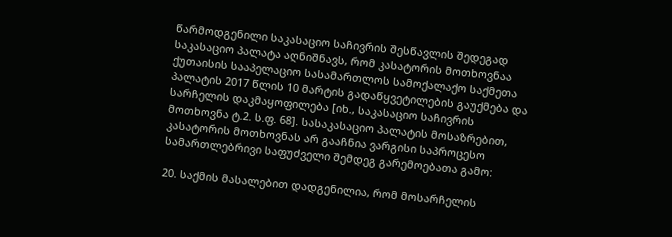წარმოდგენილი საკასაციო საჩივრის შესწავლის შედეგად საკასაციო პალატა აღნიშნავს, რომ კასატორის მოთხოვნაა ქუთაისის სააპელაციო სასამართლოს სამოქალაქო საქმეთა პალატის 2017 წლის 10 მარტის გადაწყვეტილების გაუქმება და სარჩელის დაკმაყოფილება [იხ., საკასაციო საჩივრის მოთხოვნა ტ.2. ს.ფ. 68]. სასაკასაციო პალატის მოსაზრებით, კასატორის მოთხოვნას არ გააჩნია ვარგისი საპროცესო სამართლებრივი საფუძველი შემდეგ გარემოებათა გამო:

20. საქმის მასალებით დადგენილია, რომ მოსარჩელის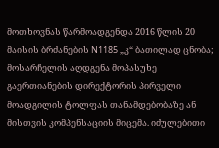მოთხოვნას წარმოადგენდა 2016 წლის 20 მაისის ბრძანების N1185 „კ“ ბათილად ცნობა; მოსარჩელის აღდგენა მოპასუხე გაერთიანების დირექტორის პირველი მოადგილის ტოლფას თანამდებობაზე ან მისთვის კომპენსაციის მიცემა. იძულებითი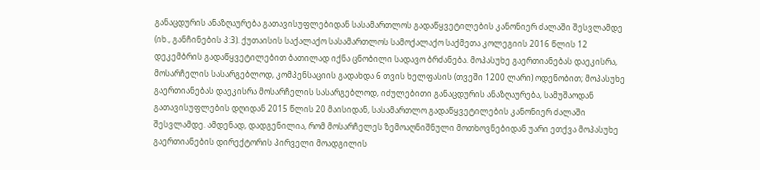განაცდურის ანაზღაურება გათავისუფლებიდან სასამართლოს გადაწყვეტილების კანონიერ ძალაში შესვლამდე (იხ., განჩინების პ:3). ქუთაისის საქალაქო სასამართლოს სამოქალაქო საქმეთა კოლეგიის 2016 წლის 12 დეკემბრის გადაწყვეტილებით ბათილად იქნა ცნობილი სადავო ბრძანება. მოპასუხე გაერთიანებას დაეკისრა, მოსარჩელის სასარგებლოდ, კომპენსაციის გადახდა 6 თვის ხელფასის (თვეში 1200 ლარი) ოდენობით; მოპასუხე გაერთიანებას დაეკისრა მოსარჩელის სასარგებლოდ, იძულებითი განაცდურის ანაზღაურება, სამუშაოდან გათავისუფლების დღიდან 2015 წლის 20 მაისიდან, სასამართლო გადაწყვეტილების კანონიერ ძალაში შესვლამდე. ამდენად, დადგენილია, რომ მოსარჩელეს ზემოაღნიშნული მოთხოვნებიდან უარი ეთქვა მოპასუხე გაერთიანების დირექტორის პირველი მოადგილის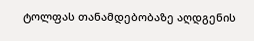ტოლფას თანამდებობაზე აღდგენის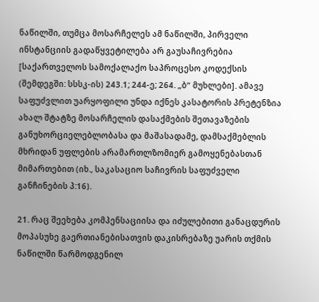ნაწილში, თუმცა მოსარჩელეს ამ ნაწილში, პირველი ინსტანციის გადაწყვეტილება არ გაუსაჩივრებია [საქართველოს სამოქალაქო საპროცესო კოდექსის (შემდეგში: სსსკ-ის) 243.1; 244-ე; 264. „ბ“ მუხლები]. ამავე საფუძვლით უარყოფილი უნდა იქნეს კასატორის პრეტენზია ახალ შტატზე მოსარჩელის დასაქმების შეთავაზების განუხორციელებლობასა და მაშასადამე, დამსაქმებლის მხრიდან უფლების არამართლზომიერ გამოყენებასთან მიმართებით (იხ., საკასაციო საჩივრის საფუძველი განჩინების პ:16).

21. რაც შეეხება კომპენსაციისა და იძულებითი განაცდურის მოპასუხე გაერთიანებისათვის დაკისრებაზე უარის თქმის ნაწილში წარმოდგენილ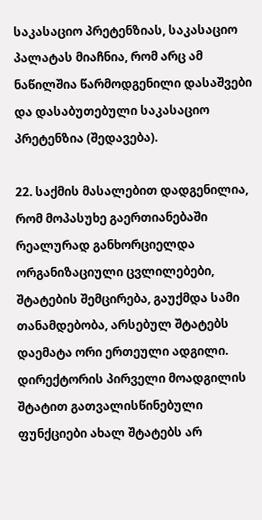საკასაციო პრეტენზიას, საკასაციო პალატას მიაჩნია, რომ არც ამ ნაწილშია წარმოდგენილი დასაშვები და დასაბუთებული საკასაციო პრეტენზია (შედავება).

22. საქმის მასალებით დადგენილია, რომ მოპასუხე გაერთიანებაში რეალურად განხორციელდა ორგანიზაციული ცვლილებები, შტატების შემცირება, გაუქმდა სამი თანამდებობა, არსებულ შტატებს დაემატა ორი ერთეული ადგილი. დირექტორის პირველი მოადგილის შტატით გათვალისწინებული ფუნქციები ახალ შტატებს არ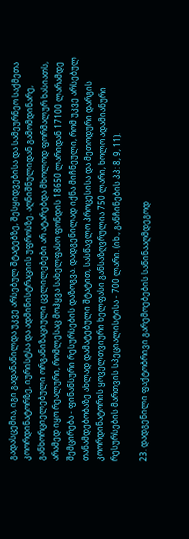გადასცემია, იგი გადანაწილდა უკვე არსებულ შტატებზე, შესყიდვებისა და სამეურნეო საქმეთა კოორდინატორზე, იურისტსა და ადმინისტრაციის უფროსზე. აღნიშნულიდან გამომდინარე, განხორციელებული ორგანიზაციული ცვლილებები არ ატარებდა მხოლოდ ფორმალურ ხასიათს, არამედ იყო რეალური, რომლესაც მოჰყვა სახელფასო ფონდის 18650 ლარიდან 17100 ლარამდე შემცირება - ფინანსური რესურსების დაზოგვა. დადგენილად იქნა მიჩნეული, რომ უკვე არსებულ თანამდებობაზე ახლად დამატებული შტატით, სასწავლო პროცესისა და მეთოდური დარგის კოორდინატორის ყოველთვიური ხელფასი განსაზღვრულია 750 ლარი, ხოლო ადამიანური რესურსების მართვის სპეციალისტისა - 700 ლარი. (იხ., განჩინების პპ: 8, 9, 11).

23. დადგენილი ფაქტობრივი გარემოებების საწინააღმდეგოდ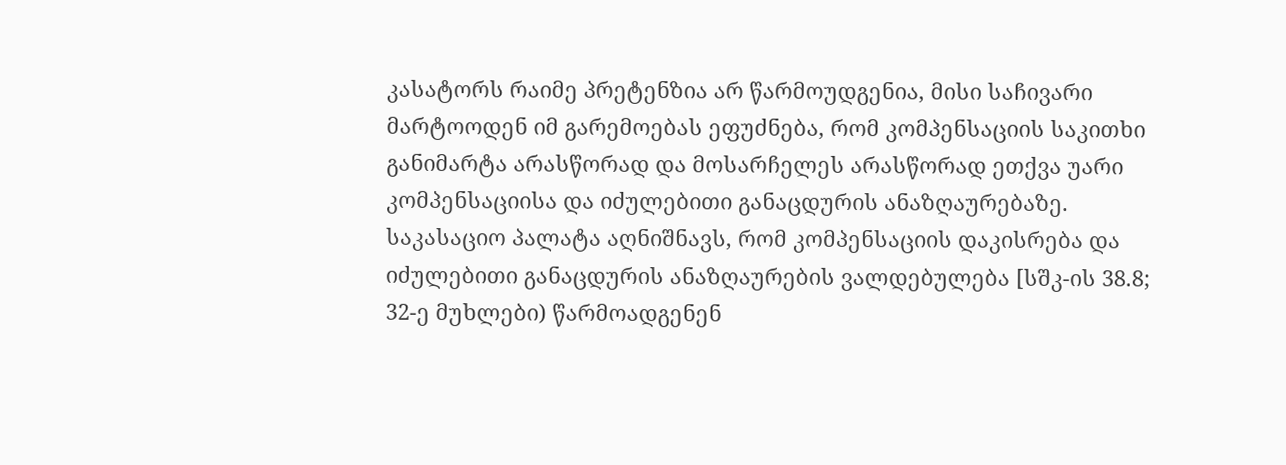კასატორს რაიმე პრეტენზია არ წარმოუდგენია, მისი საჩივარი მარტოოდენ იმ გარემოებას ეფუძნება, რომ კომპენსაციის საკითხი განიმარტა არასწორად და მოსარჩელეს არასწორად ეთქვა უარი კომპენსაციისა და იძულებითი განაცდურის ანაზღაურებაზე. საკასაციო პალატა აღნიშნავს, რომ კომპენსაციის დაკისრება და იძულებითი განაცდურის ანაზღაურების ვალდებულება [სშკ-ის 38.8; 32-ე მუხლები) წარმოადგენენ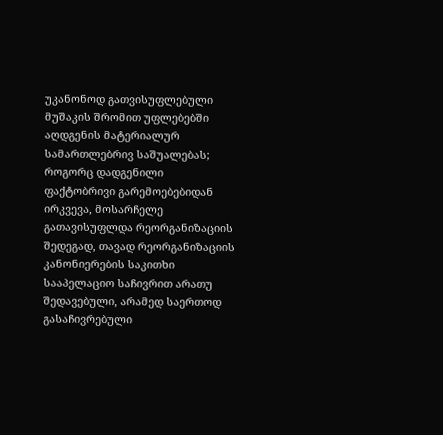უკანონოდ გათვისუფლებული მუშაკის შრომით უფლებებში აღდგენის მატერიალურ სამართლებრივ საშუალებას; როგორც დადგენილი ფაქტობრივი გარემოებებიდან ირკვევა, მოსარჩელე გათავისუფლდა რეორგანიზაციის შედეგად, თავად რეორგანიზაციის კანონიერების საკითხი სააპელაციო საჩივრით არათუ შედავებული, არამედ საერთოდ გასაჩივრებული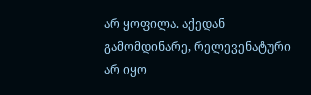არ ყოფილა. აქედან გამომდინარე, რელევენატური არ იყო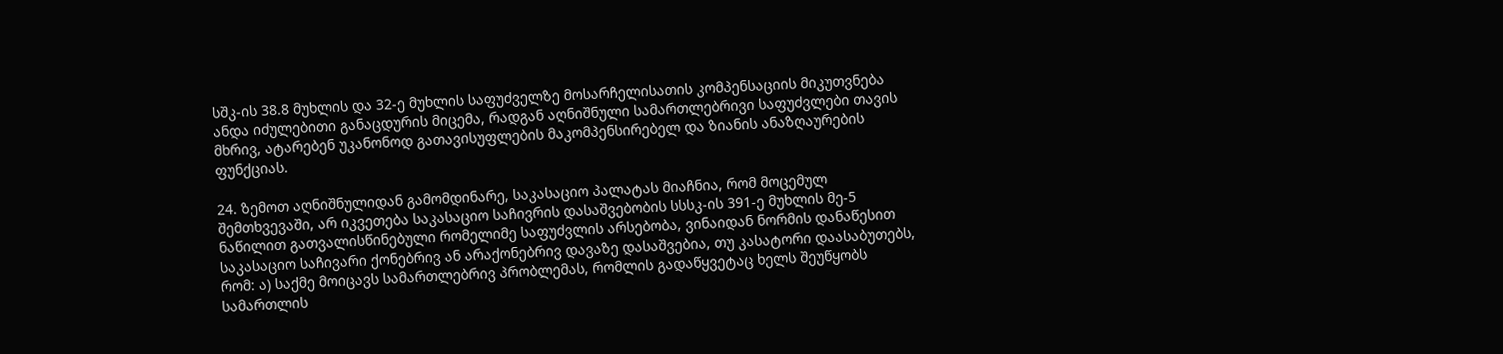სშკ-ის 38.8 მუხლის და 32-ე მუხლის საფუძველზე მოსარჩელისათის კომპენსაციის მიკუთვნება ანდა იძულებითი განაცდურის მიცემა, რადგან აღნიშნული სამართლებრივი საფუძვლები თავის მხრივ, ატარებენ უკანონოდ გათავისუფლების მაკომპენსირებელ და ზიანის ანაზღაურების ფუნქციას.

24. ზემოთ აღნიშნულიდან გამომდინარე, საკასაციო პალატას მიაჩნია, რომ მოცემულ შემთხვევაში, არ იკვეთება საკასაციო საჩივრის დასაშვებობის სსსკ-ის 391-ე მუხლის მე-5 ნაწილით გათვალისწინებული რომელიმე საფუძვლის არსებობა, ვინაიდან ნორმის დანაწესით საკასაციო საჩივარი ქონებრივ ან არაქონებრივ დავაზე დასაშვებია, თუ კასატორი დაასაბუთებს, რომ: ა) საქმე მოიცავს სამართლებრივ პრობლემას, რომლის გადაწყვეტაც ხელს შეუწყობს სამართლის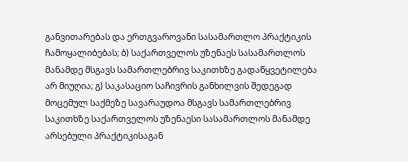განვითარებას და ერთგვაროვანი სასამართლო პრაქტიკის ჩამოყალიბებას; ბ) საქართველოს უზენაეს სასამართლოს მანამდე მსგავს სამართლებრივ საკითხზე გადაწყვეტილება არ მიუღია; გ) საკასაციო საჩივრის განხილვის შედეგად მოცემულ საქმეზე სავარაუდოა მსგავს სამართლებრივ საკითხზე საქართველოს უზენაესი სასამართლოს მანამდე არსებული პრაქტიკისაგან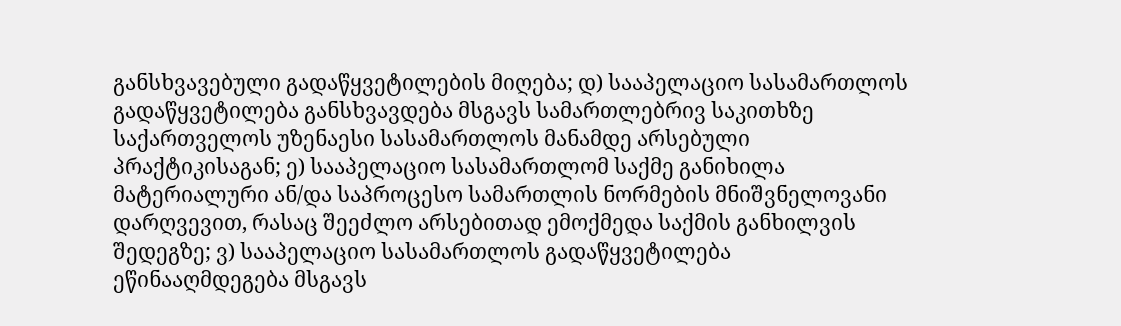განსხვავებული გადაწყვეტილების მიღება; დ) სააპელაციო სასამართლოს გადაწყვეტილება განსხვავდება მსგავს სამართლებრივ საკითხზე საქართველოს უზენაესი სასამართლოს მანამდე არსებული პრაქტიკისაგან; ე) სააპელაციო სასამართლომ საქმე განიხილა მატერიალური ან/და საპროცესო სამართლის ნორმების მნიშვნელოვანი დარღვევით, რასაც შეეძლო არსებითად ემოქმედა საქმის განხილვის შედეგზე; ვ) სააპელაციო სასამართლოს გადაწყვეტილება ეწინააღმდეგება მსგავს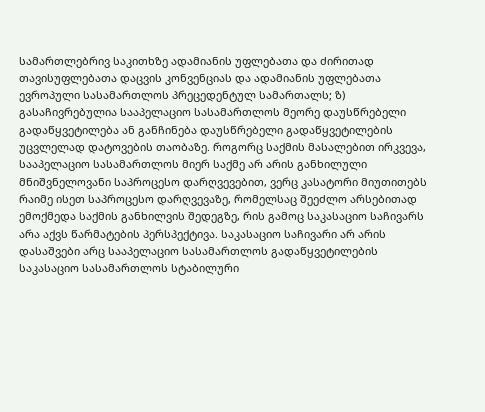სამართლებრივ საკითხზე ადამიანის უფლებათა და ძირითად თავისუფლებათა დაცვის კონვენციას და ადამიანის უფლებათა ევროპული სასამართლოს პრეცედენტულ სამართალს; ზ) გასაჩივრებულია სააპელაციო სასამართლოს მეორე დაუსწრებელი გადაწყვეტილება ან განჩინება დაუსწრებელი გადაწყვეტილების უცვლელად დატოვების თაობაზე. როგორც საქმის მასალებით ირკვევა, სააპელაციო სასამართლოს მიერ საქმე არ არის განხილული მნიშვნელოვანი საპროცესო დარღვევებით, ვერც კასატორი მიუთითებს რაიმე ისეთ საპროცესო დარღვევაზე, რომელსაც შეეძლო არსებითად ემოქმედა საქმის განხილვის შედეგზე, რის გამოც საკასაციო საჩივარს არა აქვს წარმატების პერსპექტივა. საკასაციო საჩივარი არ არის დასაშვები არც სააპელაციო სასამართლოს გადაწყვეტილების საკასაციო სასამართლოს სტაბილური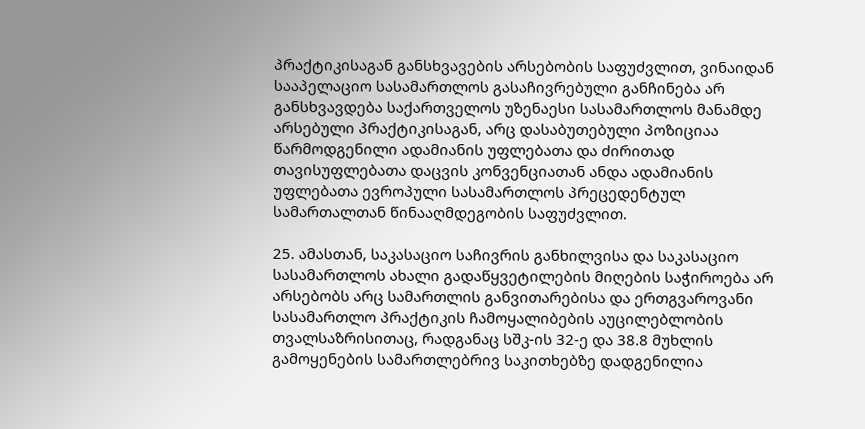პრაქტიკისაგან განსხვავების არსებობის საფუძვლით, ვინაიდან სააპელაციო სასამართლოს გასაჩივრებული განჩინება არ განსხვავდება საქართველოს უზენაესი სასამართლოს მანამდე არსებული პრაქტიკისაგან, არც დასაბუთებული პოზიციაა წარმოდგენილი ადამიანის უფლებათა და ძირითად თავისუფლებათა დაცვის კონვენციათან ანდა ადამიანის უფლებათა ევროპული სასამართლოს პრეცედენტულ სამართალთან წინააღმდეგობის საფუძვლით.

25. ამასთან, საკასაციო საჩივრის განხილვისა და საკასაციო სასამართლოს ახალი გადაწყვეტილების მიღების საჭიროება არ არსებობს არც სამართლის განვითარებისა და ერთგვაროვანი სასამართლო პრაქტიკის ჩამოყალიბების აუცილებლობის თვალსაზრისითაც, რადგანაც სშკ-ის 32-ე და 38.8 მუხლის გამოყენების სამართლებრივ საკითხებზე დადგენილია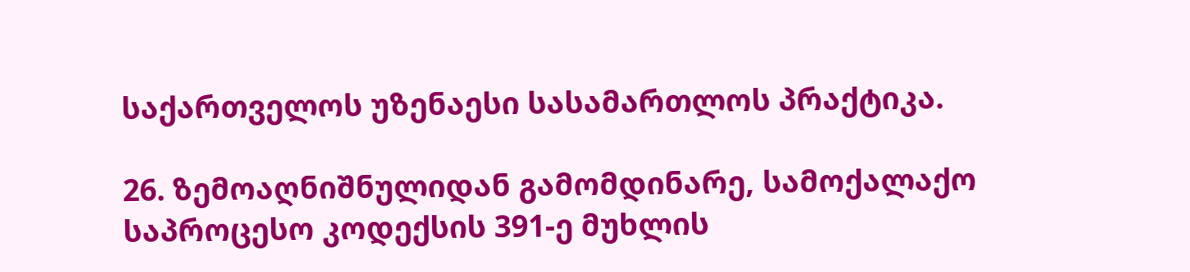საქართველოს უზენაესი სასამართლოს პრაქტიკა.

26. ზემოაღნიშნულიდან გამომდინარე, სამოქალაქო საპროცესო კოდექსის 391-ე მუხლის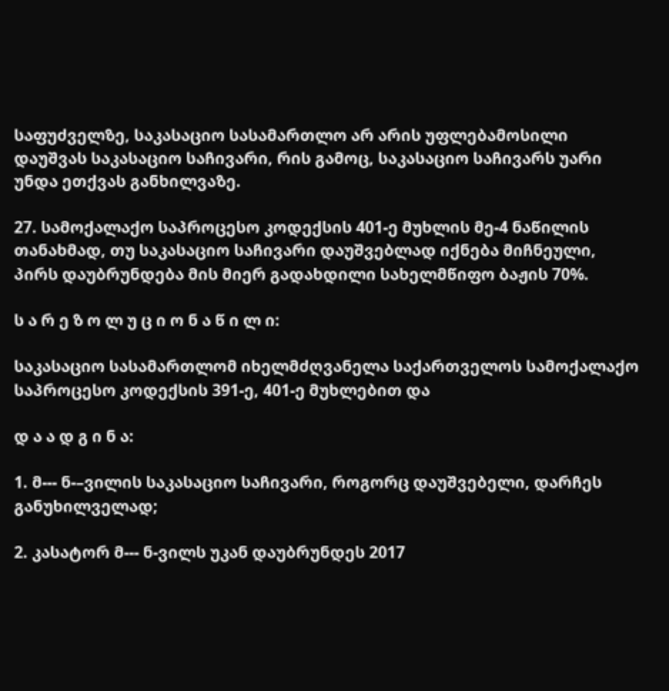საფუძველზე, საკასაციო სასამართლო არ არის უფლებამოსილი დაუშვას საკასაციო საჩივარი, რის გამოც, საკასაციო საჩივარს უარი უნდა ეთქვას განხილვაზე.

27. სამოქალაქო საპროცესო კოდექსის 401-ე მუხლის მე-4 ნაწილის თანახმად, თუ საკასაციო საჩივარი დაუშვებლად იქნება მიჩნეული, პირს დაუბრუნდება მის მიერ გადახდილი სახელმწიფო ბაჟის 70%.

ს ა რ ე ზ ო ლ უ ც ი ო ნ ა წ ი ლ ი:

საკასაციო სასამართლომ იხელმძღვანელა საქართველოს სამოქალაქო საპროცესო კოდექსის 391-ე, 401-ე მუხლებით და

დ ა ა დ გ ი ნ ა:

1. მ--- ნ-–ვილის საკასაციო საჩივარი, როგორც დაუშვებელი, დარჩეს განუხილველად;

2. კასატორ მ--- ნ-ვილს უკან დაუბრუნდეს 2017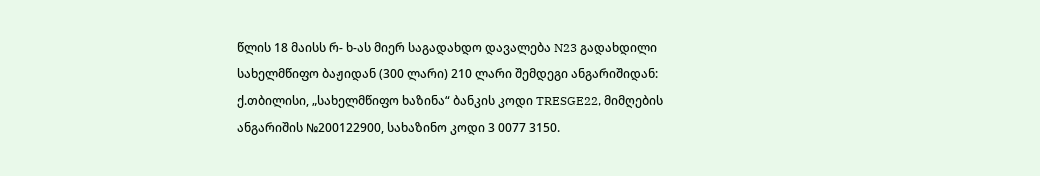წლის 18 მაისს რ- ხ-ას მიერ საგადახდო დავალება N23 გადახდილი სახელმწიფო ბაჟიდან (300 ლარი) 210 ლარი შემდეგი ანგარიშიდან: ქ.თბილისი, „სახელმწიფო ხაზინა“ ბანკის კოდი TRESGE22, მიმღების ანგარიშის №200122900, სახაზინო კოდი 3 0077 3150.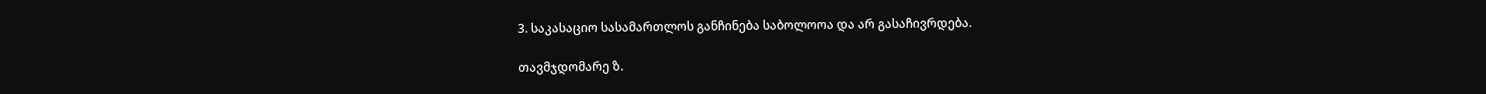3. საკასაციო სასამართლოს განჩინება საბოლოოა და არ გასაჩივრდება.

თავმჯდომარე ზ.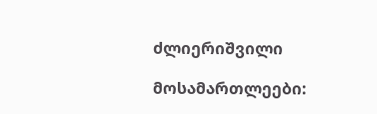ძლიერიშვილი

მოსამართლეები: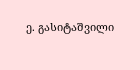ე. გასიტაშვილი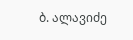ბ. ალავიძე